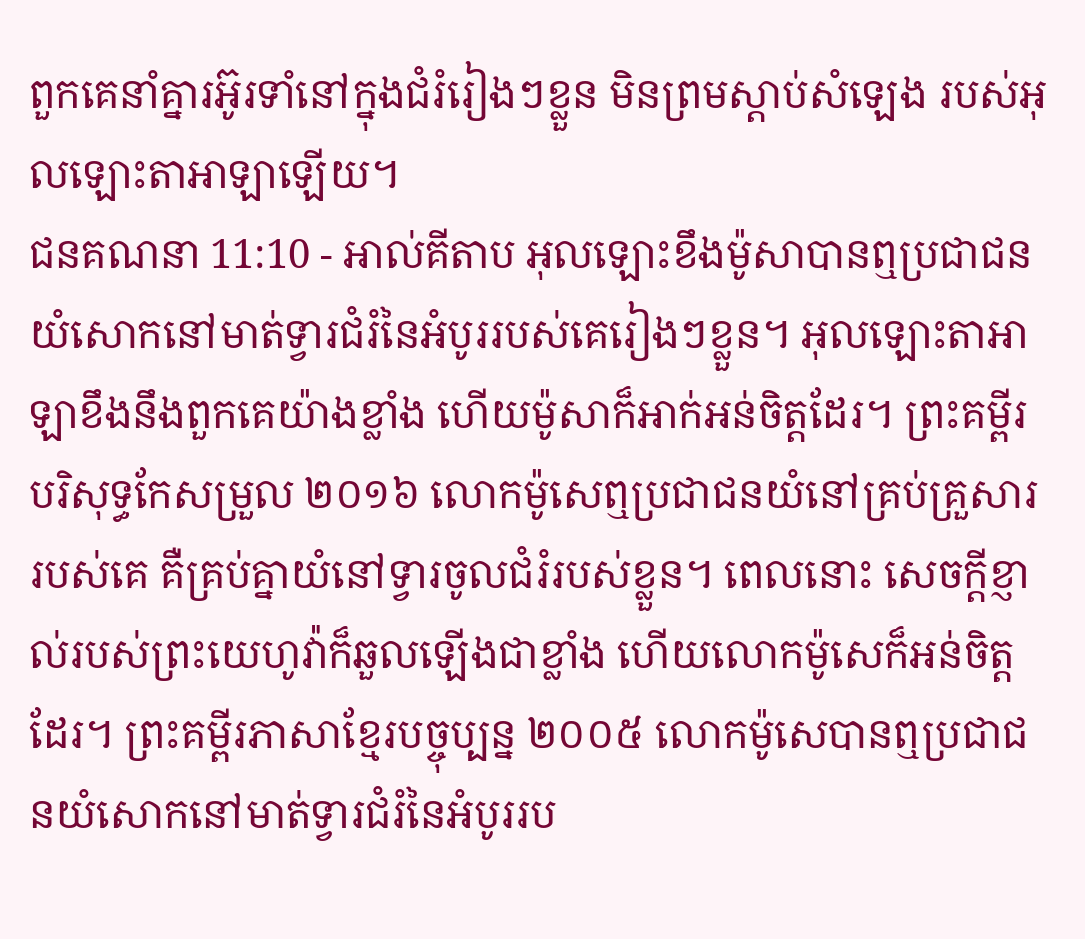ពួកគេនាំគ្នារអ៊ូរទាំនៅក្នុងជំរំរៀងៗខ្លួន មិនព្រមស្ដាប់សំឡេង របស់អុលឡោះតាអាឡាឡើយ។
ជនគណនា 11:10 - អាល់គីតាប អុលឡោះខឹងម៉ូសាបានឮប្រជាជនយំសោកនៅមាត់ទ្វារជំរំនៃអំបូររបស់គេរៀងៗខ្លួន។ អុលឡោះតាអាឡាខឹងនឹងពួកគេយ៉ាងខ្លាំង ហើយម៉ូសាក៏អាក់អន់ចិត្តដែរ។ ព្រះគម្ពីរបរិសុទ្ធកែសម្រួល ២០១៦ លោកម៉ូសេឮប្រជាជនយំនៅគ្រប់គ្រួសាររបស់គេ គឺគ្រប់គ្នាយំនៅទ្វារចូលជំរំរបស់ខ្លួន។ ពេលនោះ សេចក្ដីខ្ញាល់របស់ព្រះយេហូវ៉ាក៏ឆួលឡើងជាខ្លាំង ហើយលោកម៉ូសេក៏អន់ចិត្តដែរ។ ព្រះគម្ពីរភាសាខ្មែរបច្ចុប្បន្ន ២០០៥ លោកម៉ូសេបានឮប្រជាជនយំសោកនៅមាត់ទ្វារជំរំនៃអំបូររប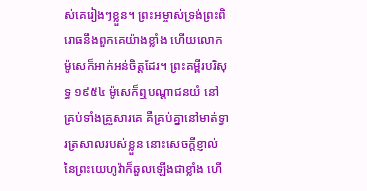ស់គេរៀងៗខ្លួន។ ព្រះអម្ចាស់ទ្រង់ព្រះពិរោធនឹងពួកគេយ៉ាងខ្លាំង ហើយលោកម៉ូសេក៏អាក់អន់ចិត្តដែរ។ ព្រះគម្ពីរបរិសុទ្ធ ១៩៥៤ ម៉ូសេក៏ឮបណ្តាជនយំ នៅគ្រប់ទាំងគ្រួសារគេ គឺគ្រប់គ្នានៅមាត់ទ្វារត្រសាលរបស់ខ្លួន នោះសេចក្ដីខ្ញាល់នៃព្រះយេហូវ៉ាក៏ឆួលឡើងជាខ្លាំង ហើ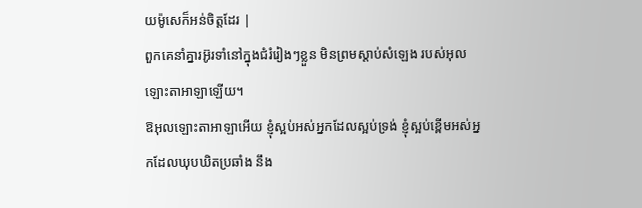យម៉ូសេក៏អន់ចិត្តដែរ |
ពួកគេនាំគ្នារអ៊ូរទាំនៅក្នុងជំរំរៀងៗខ្លួន មិនព្រមស្ដាប់សំឡេង របស់អុលឡោះតាអាឡាឡើយ។
ឱអុលឡោះតាអាឡាអើយ ខ្ញុំស្អប់អស់អ្នកដែលស្អប់ទ្រង់ ខ្ញុំស្អប់ខ្ពើមអស់អ្នកដែលឃុបឃិតប្រឆាំង នឹង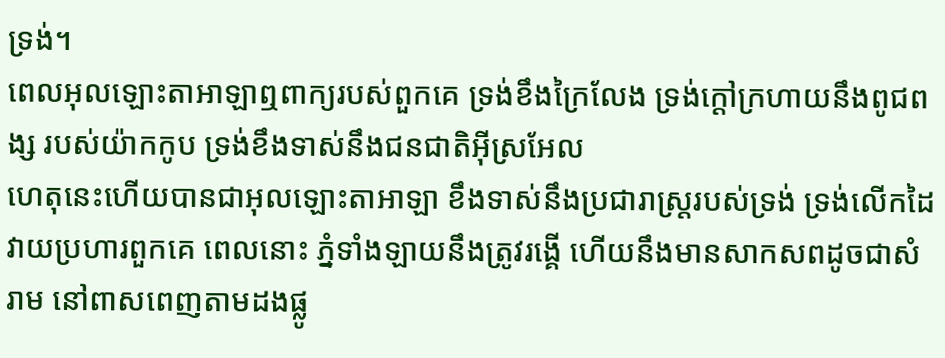ទ្រង់។
ពេលអុលឡោះតាអាឡាឮពាក្យរបស់ពួកគេ ទ្រង់ខឹងក្រៃលែង ទ្រង់ក្ដៅក្រហាយនឹងពូជពង្ស របស់យ៉ាកកូប ទ្រង់ខឹងទាស់នឹងជនជាតិអ៊ីស្រអែល
ហេតុនេះហើយបានជាអុលឡោះតាអាឡា ខឹងទាស់នឹងប្រជារាស្ត្ររបស់ទ្រង់ ទ្រង់លើកដៃ វាយប្រហារពួកគេ ពេលនោះ ភ្នំទាំងឡាយនឹងត្រូវរង្គើ ហើយនឹងមានសាកសពដូចជាសំរាម នៅពាសពេញតាមដងផ្លូ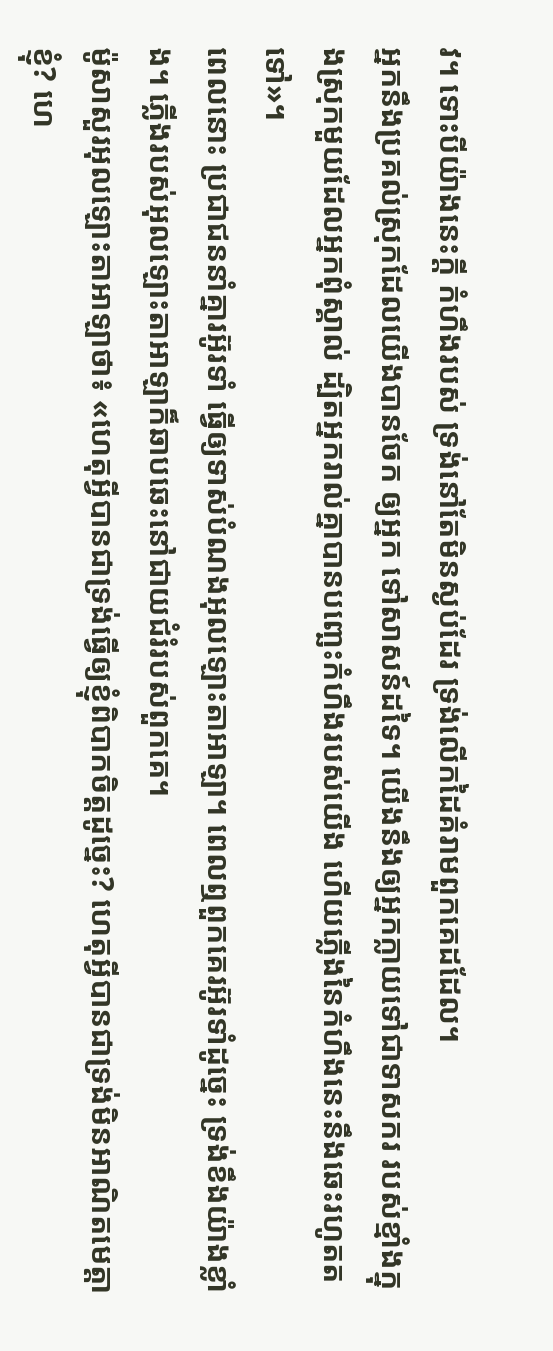វ។ ទោះបីយ៉ាងនេះក្ដី កំហឹងរបស់ ទ្រង់នៅតែមិនស្ងប់ដែរ ទ្រង់លើកដៃគំរាមពួកគេដដែល។
អ្នកនឹងប្រគល់ស្រុកដែលយើងបានចែក ឲ្យអ្នក ទៅសាសន៍ដទៃ។ យើងនឹងឲ្យអ្នកក្លាយទៅជាទាសករ របស់ខ្មាំងក្នុងស្រុកមួយដែលអ្នកពុំស្គាល់ ដ្បិតអ្នករាល់គ្នាបានបញ្ឆេះកំហឹងរបស់យើង ហើយភ្លើងនៃកំហឹងនេះនឹងឆេះរហូតតទៅ»។
ពេលនោះ ប្រជាជននាំគ្នារអ៊ូរទាំ ធ្វើឲ្យទាស់បំណងអុលឡោះតាអាឡា។ ពេលឮពួកគេរអ៊ូរទាំដូច្នេះ ទ្រង់ខឹងយ៉ាងខ្លាំង។ ភ្លើងរបស់អុលឡោះតាអាឡាក៏ឆាបឆេះនៅជាយជំរំរបស់ពួកគេ។
ម៉ូសាសួរអុលឡោះតាអាឡាថា៖ «ហេតុអ្វីបានជាទ្រង់ធ្វើឲ្យខ្ញុំពិបាកចិត្តដូច្នេះ? ហេតុអ្វីបានជាទ្រង់មិនអាណិតមេត្តាខ្ញុំ? ហេ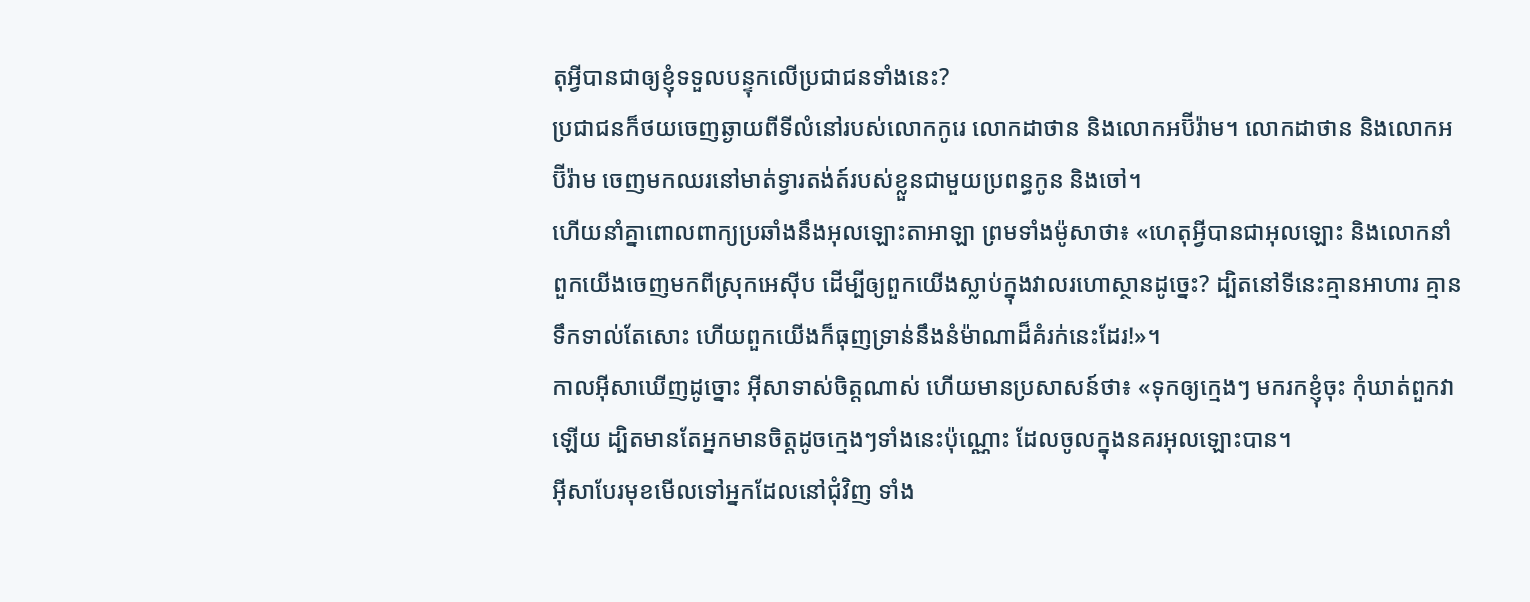តុអ្វីបានជាឲ្យខ្ញុំទទួលបន្ទុកលើប្រជាជនទាំងនេះ?
ប្រជាជនក៏ថយចេញឆ្ងាយពីទីលំនៅរបស់លោកកូរេ លោកដាថាន និងលោកអប៊ីរ៉ាម។ លោកដាថាន និងលោកអប៊ីរ៉ាម ចេញមកឈរនៅមាត់ទ្វារតង់ត៍របស់ខ្លួនជាមួយប្រពន្ធកូន និងចៅ។
ហើយនាំគ្នាពោលពាក្យប្រឆាំងនឹងអុលឡោះតាអាឡា ព្រមទាំងម៉ូសាថា៖ «ហេតុអ្វីបានជាអុលឡោះ និងលោកនាំពួកយើងចេញមកពីស្រុកអេស៊ីប ដើម្បីឲ្យពួកយើងស្លាប់ក្នុងវាលរហោស្ថានដូច្នេះ? ដ្បិតនៅទីនេះគ្មានអាហារ គ្មានទឹកទាល់តែសោះ ហើយពួកយើងក៏ធុញទ្រាន់នឹងនំម៉ាណាដ៏គំរក់នេះដែរ!»។
កាលអ៊ីសាឃើញដូច្នោះ អ៊ីសាទាស់ចិត្តណាស់ ហើយមានប្រសាសន៍ថា៖ «ទុកឲ្យក្មេងៗ មករកខ្ញុំចុះ កុំឃាត់ពួកវាឡើយ ដ្បិតមានតែអ្នកមានចិត្ដដូចក្មេងៗទាំងនេះប៉ុណ្ណោះ ដែលចូលក្នុងនគរអុលឡោះបាន។
អ៊ីសាបែរមុខមើលទៅអ្នកដែលនៅជុំវិញ ទាំង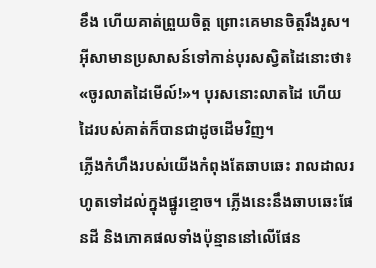ខឹង ហើយគាត់ព្រួយចិត្ត ព្រោះគេមានចិត្ដរឹងរូស។ អ៊ីសាមានប្រសាសន៍ទៅកាន់បុរសស្វិតដៃនោះថា៖ «ចូរលាតដៃមើល៍!»។ បុរសនោះលាតដៃ ហើយដៃរបស់គាត់ក៏បានជាដូចដើមវិញ។
ភ្លើងកំហឹងរបស់យើងកំពុងតែឆាបឆេះ រាលដាលរហូតទៅដល់ក្នុងផ្នូរខ្មោច។ ភ្លើងនេះនឹងឆាបឆេះផែនដី និងភោគផលទាំងប៉ុន្មាននៅលើផែន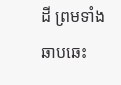ដី ព្រមទាំងឆាបឆេះ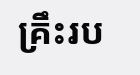គ្រឹះរប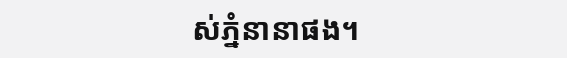ស់ភ្នំនានាផង។